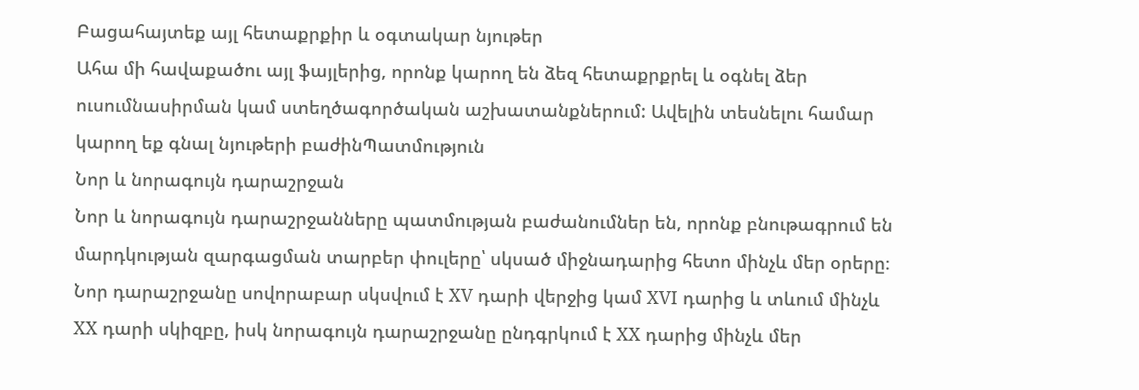Բացահայտեք այլ հետաքրքիր և օգտակար նյութեր
Ահա մի հավաքածու այլ ֆայլերից, որոնք կարող են ձեզ հետաքրքրել և օգնել ձեր ուսումնասիրման կամ ստեղծագործական աշխատանքներում: Ավելին տեսնելու համար կարող եք գնալ նյութերի բաժինՊատմություն
Նոր և նորագույն դարաշրջան
Նոր և նորագույն դարաշրջանները պատմության բաժանումներ են, որոնք բնութագրում են մարդկության զարգացման տարբեր փուլերը՝ սկսած միջնադարից հետո մինչև մեր օրերը։ Նոր դարաշրջանը սովորաբար սկսվում է XV դարի վերջից կամ XVI դարից և տևում մինչև XX դարի սկիզբը, իսկ նորագույն դարաշրջանը ընդգրկում է XX դարից մինչև մեր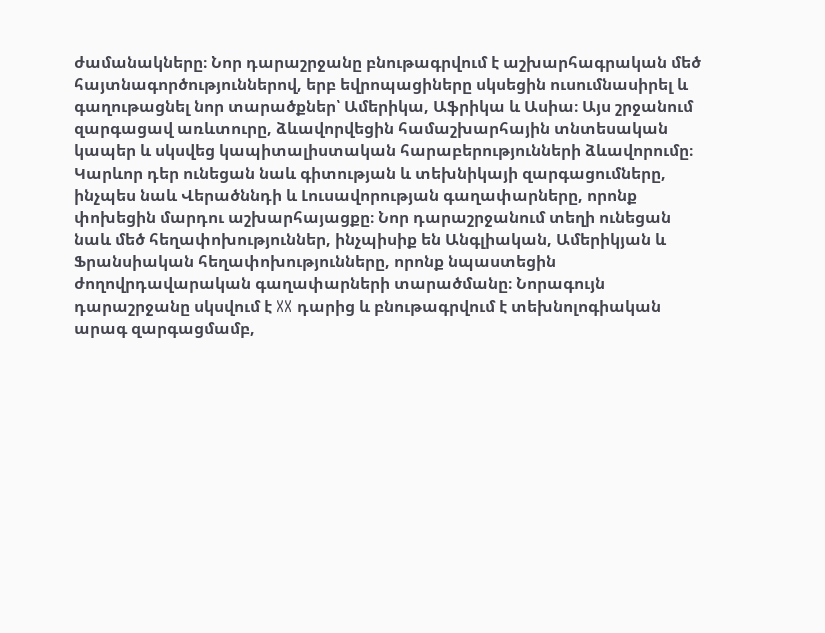ժամանակները։ Նոր դարաշրջանը բնութագրվում է աշխարհագրական մեծ հայտնագործություններով, երբ եվրոպացիները սկսեցին ուսումնասիրել և գաղութացնել նոր տարածքներ՝ Ամերիկա, Աֆրիկա և Ասիա։ Այս շրջանում զարգացավ առևտուրը, ձևավորվեցին համաշխարհային տնտեսական կապեր և սկսվեց կապիտալիստական հարաբերությունների ձևավորումը։ Կարևոր դեր ունեցան նաև գիտության և տեխնիկայի զարգացումները, ինչպես նաև Վերածննդի և Լուսավորության գաղափարները, որոնք փոխեցին մարդու աշխարհայացքը։ Նոր դարաշրջանում տեղի ունեցան նաև մեծ հեղափոխություններ, ինչպիսիք են Անգլիական, Ամերիկյան և Ֆրանսիական հեղափոխությունները, որոնք նպաստեցին ժողովրդավարական գաղափարների տարածմանը։ Նորագույն դարաշրջանը սկսվում է XX դարից և բնութագրվում է տեխնոլոգիական արագ զարգացմամբ,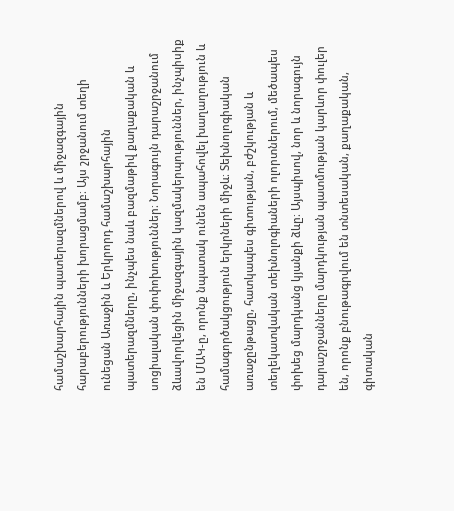համաշխարհային պատերազմներով և միջազգային հարաբերությունների խորացմամբ։ Այս շրջանում տեղի ունեցան Առաջին և Երկրորդ համաշխարհային պատերազմները, ինչպես նաև բազմաթիվ քաղաքական և սոցիալական փոփոխություններ։ Նորագույն դարաշրջանում ձևավորվեցին միջազգային կազմակերպություններ, ինչպիսիք են ՄԱԿ-ը, որոնք նպատակ ունեն ապահովել խաղաղություն և համագործակցություն երկրների միջև։ Տեխնոլոգիական առաջընթացը, հատկապես գիտության, բժշկության և տեղեկատվական տեխնոլոգիաների ոլորտներում, մեծապես փոխեց մարդկանց կյանքի ձևը։ Այսպիսով, նոր և նորագույն դարաշրջանները մարդկության պատմության կարևոր փուլեր են, որոնք բնութագրվում են տնտեսական, քաղաքական, գիտական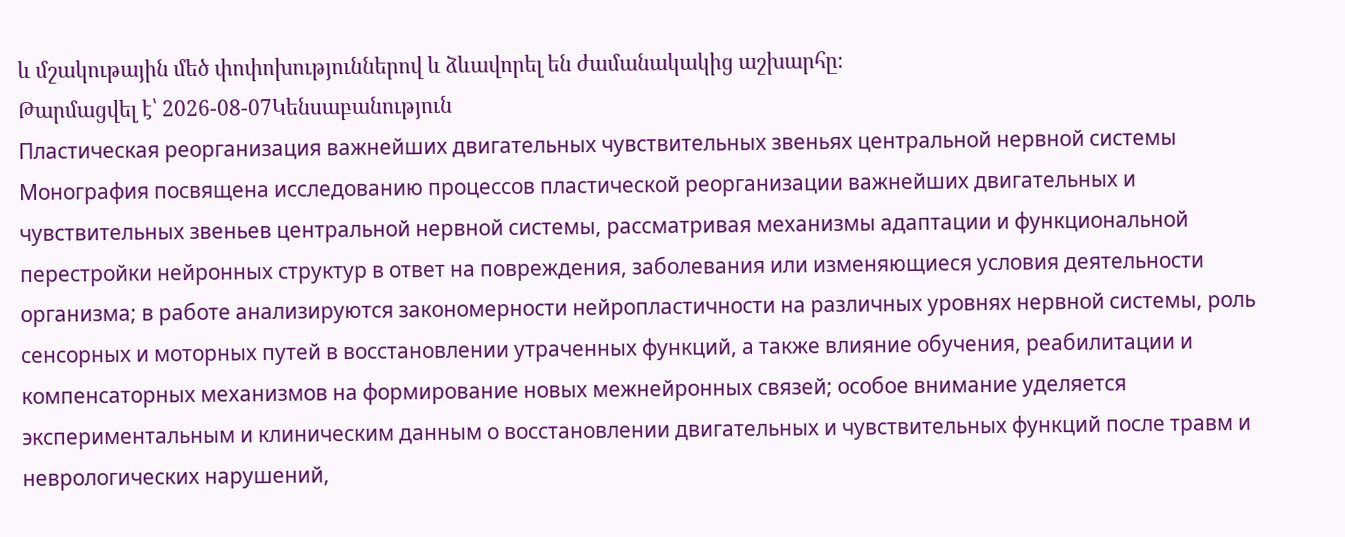և մշակութային մեծ փոփոխություններով և ձևավորել են ժամանակակից աշխարհը։
Թարմացվել է՝ 2026-08-07Կենսաբանություն
Пластическая реорганизация важнейших двигательных чувствительных звеньях центральной нервной системы
Монография посвящена исследованию процессов пластической реорганизации важнейших двигательных и чувствительных звеньев центральной нервной системы, рассматривая механизмы адаптации и функциональной перестройки нейронных структур в ответ на повреждения, заболевания или изменяющиеся условия деятельности организма; в работе анализируются закономерности нейропластичности на различных уровнях нервной системы, роль сенсорных и моторных путей в восстановлении утраченных функций, а также влияние обучения, реабилитации и компенсаторных механизмов на формирование новых межнейронных связей; особое внимание уделяется экспериментальным и клиническим данным о восстановлении двигательных и чувствительных функций после травм и неврологических нарушений,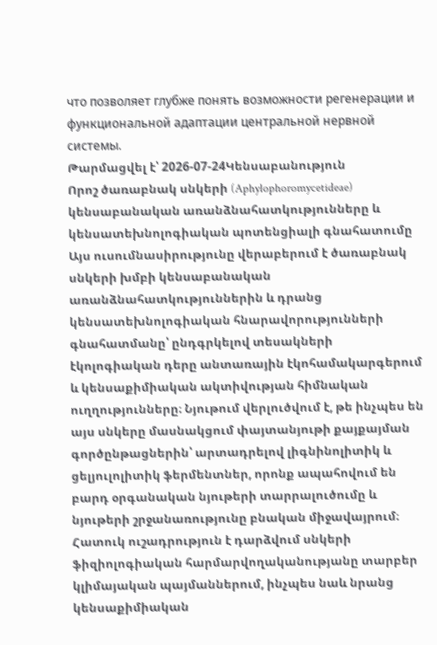что позволяет глубже понять возможности регенерации и функциональной адаптации центральной нервной системы.
Թարմացվել է՝ 2026-07-24Կենսաբանություն
Որոշ ծառաբնակ սնկերի (Aphylophoromycetideae) կենսաբանական առանձնահատկությունները և կենսատեխնոլոգիական պոտենցիալի գնահատումը
Այս ուսումնասիրությունը վերաբերում է ծառաբնակ սնկերի խմբի կենսաբանական առանձնահատկություններին և դրանց կենսատեխնոլոգիական հնարավորությունների գնահատմանը՝ ընդգրկելով տեսակների էկոլոգիական դերը անտառային էկոհամակարգերում և կենսաքիմիական ակտիվության հիմնական ուղղությունները։ Նյութում վերլուծվում է, թե ինչպես են այս սնկերը մասնակցում փայտանյութի քայքայման գործընթացներին՝ արտադրելով լիգնինոլիտիկ և ցելյուլոլիտիկ ֆերմենտներ, որոնք ապահովում են բարդ օրգանական նյութերի տարրալուծումը և նյութերի շրջանառությունը բնական միջավայրում։ Հատուկ ուշադրություն է դարձվում սնկերի ֆիզիոլոգիական հարմարվողականությանը տարբեր կլիմայական պայմաններում, ինչպես նաև նրանց կենսաքիմիական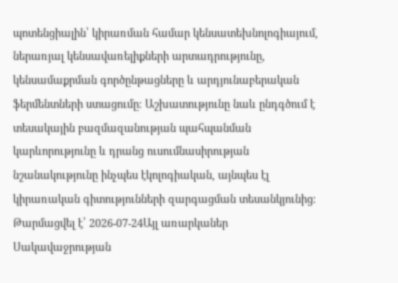պոտենցիալին՝ կիրառման համար կենսատեխնոլոգիայում, ներառյալ կենսավառելիքների արտադրությունը, կենսամաքրման գործընթացները և արդյունաբերական ֆերմենտների ստացումը։ Աշխատությունը նաև ընդգծում է տեսակային բազմազանության պահպանման կարևորությունը և դրանց ուսումնասիրության նշանակությունը ինչպես էկոլոգիական, այնպես էլ կիրառական գիտությունների զարգացման տեսանկյունից։
Թարմացվել է՝ 2026-07-24Այլ առարկաներ
Սակավաջրության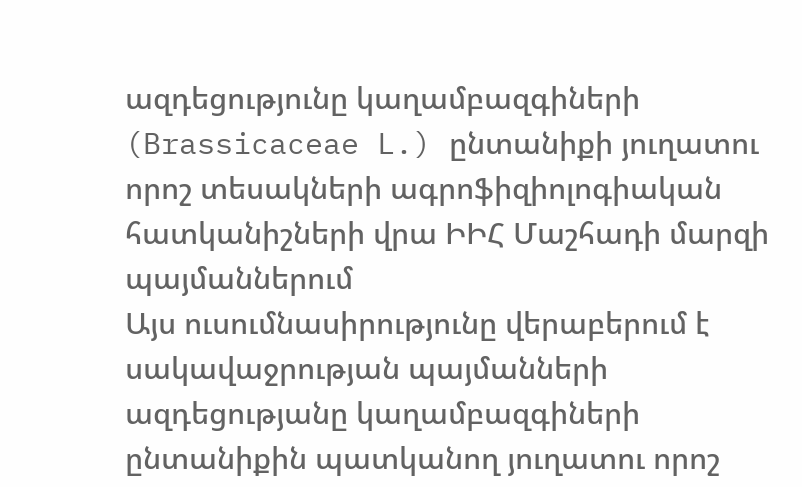ազդեցությունը կաղամբազգիների (Brassicaceae L.) ընտանիքի յուղատու որոշ տեսակների ագրոֆիզիոլոգիական հատկանիշների վրա ԻԻՀ Մաշհադի մարզի պայմաններում
Այս ուսումնասիրությունը վերաբերում է սակավաջրության պայմանների ազդեցությանը կաղամբազգիների ընտանիքին պատկանող յուղատու որոշ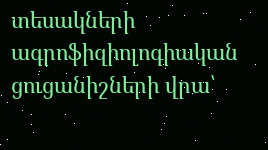տեսակների ագրոֆիզիոլոգիական ցուցանիշների վրա՝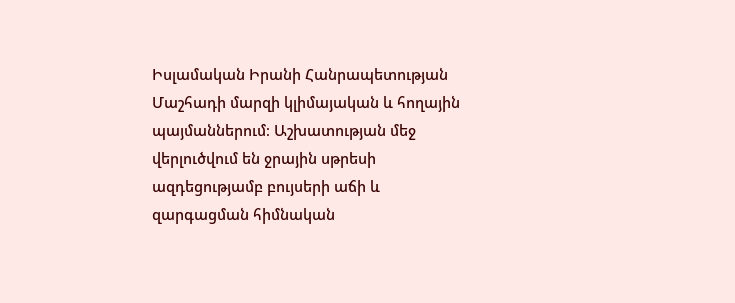Իսլամական Իրանի Հանրապետության Մաշհադի մարզի կլիմայական և հողային պայմաններում։ Աշխատության մեջ վերլուծվում են ջրային սթրեսի ազդեցությամբ բույսերի աճի և զարգացման հիմնական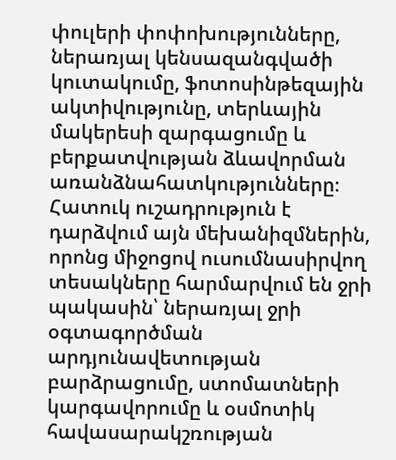փուլերի փոփոխությունները, ներառյալ կենսազանգվածի կուտակումը, ֆոտոսինթեզային ակտիվությունը, տերևային մակերեսի զարգացումը և բերքատվության ձևավորման առանձնահատկությունները։ Հատուկ ուշադրություն է դարձվում այն մեխանիզմներին, որոնց միջոցով ուսումնասիրվող տեսակները հարմարվում են ջրի պակասին՝ ներառյալ ջրի օգտագործման արդյունավետության բարձրացումը, ստոմատների կարգավորումը և օսմոտիկ հավասարակշռության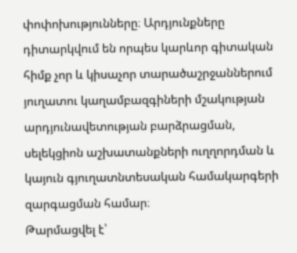փոփոխությունները։ Արդյունքները դիտարկվում են որպես կարևոր գիտական հիմք չոր և կիսաչոր տարածաշրջաններում յուղատու կաղամբազգիների մշակության արդյունավետության բարձրացման, սելեկցիոն աշխատանքների ուղղորդման և կայուն գյուղատնտեսական համակարգերի զարգացման համար։
Թարմացվել է՝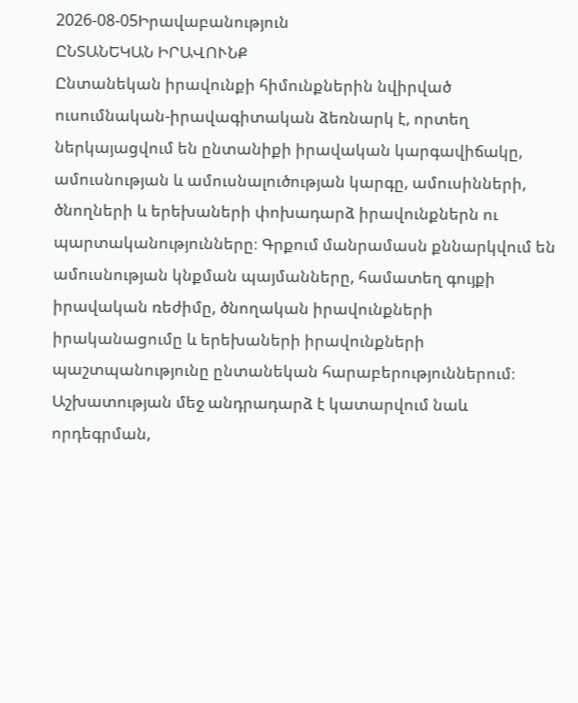2026-08-05Իրավաբանություն
ԸՆՏԱՆԵԿԱՆ ԻՐԱՎՈՒՆՔ
Ընտանեկան իրավունքի հիմունքներին նվիրված ուսումնական-իրավագիտական ձեռնարկ է, որտեղ ներկայացվում են ընտանիքի իրավական կարգավիճակը, ամուսնության և ամուսնալուծության կարգը, ամուսինների, ծնողների և երեխաների փոխադարձ իրավունքներն ու պարտականությունները։ Գրքում մանրամասն քննարկվում են ամուսնության կնքման պայմանները, համատեղ գույքի իրավական ռեժիմը, ծնողական իրավունքների իրականացումը և երեխաների իրավունքների պաշտպանությունը ընտանեկան հարաբերություններում։ Աշխատության մեջ անդրադարձ է կատարվում նաև որդեգրման,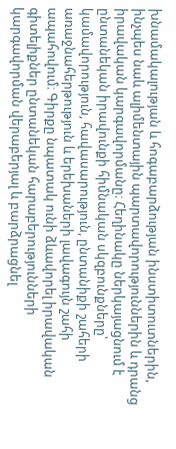խնամակալության և հոգաբարձության ինստիտուտներին, ինչպես նաև ալիմենտային պարտավորություններին և դրանց իրավական կարգավորմանը։ Հեղինակը ներկայացնում է ընտանեկան իրավունքի հիմնական սկզբունքները՝ կամավորություն, հավասարություն, ընտանիքի շահերի առաջնահերթություն և երեխաների լավագույն շահի ապահովում։ Գիրքը նպատակ ունի ձևավորել իրավական գիտելիքներ ընտանեկան հարաբերությունների կարգավորման վերաբերյալ և բարձրացնել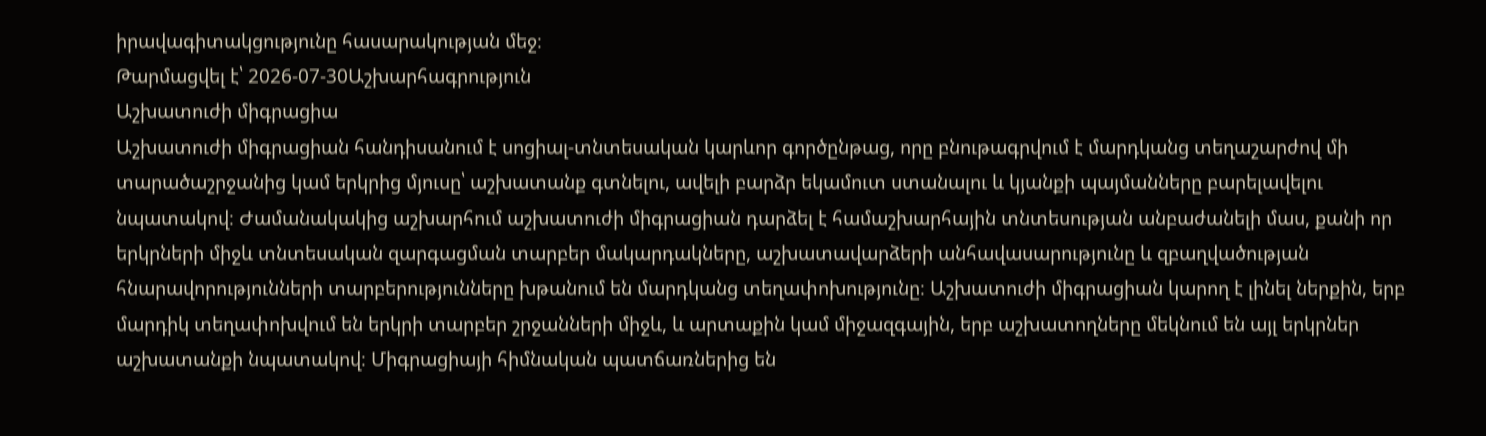իրավագիտակցությունը հասարակության մեջ։
Թարմացվել է՝ 2026-07-30Աշխարհագրություն
Աշխատուժի միգրացիա
Աշխատուժի միգրացիան հանդիսանում է սոցիալ-տնտեսական կարևոր գործընթաց, որը բնութագրվում է մարդկանց տեղաշարժով մի տարածաշրջանից կամ երկրից մյուսը՝ աշխատանք գտնելու, ավելի բարձր եկամուտ ստանալու և կյանքի պայմանները բարելավելու նպատակով։ Ժամանակակից աշխարհում աշխատուժի միգրացիան դարձել է համաշխարհային տնտեսության անբաժանելի մաս, քանի որ երկրների միջև տնտեսական զարգացման տարբեր մակարդակները, աշխատավարձերի անհավասարությունը և զբաղվածության հնարավորությունների տարբերությունները խթանում են մարդկանց տեղափոխությունը։ Աշխատուժի միգրացիան կարող է լինել ներքին, երբ մարդիկ տեղափոխվում են երկրի տարբեր շրջանների միջև, և արտաքին կամ միջազգային, երբ աշխատողները մեկնում են այլ երկրներ աշխատանքի նպատակով։ Միգրացիայի հիմնական պատճառներից են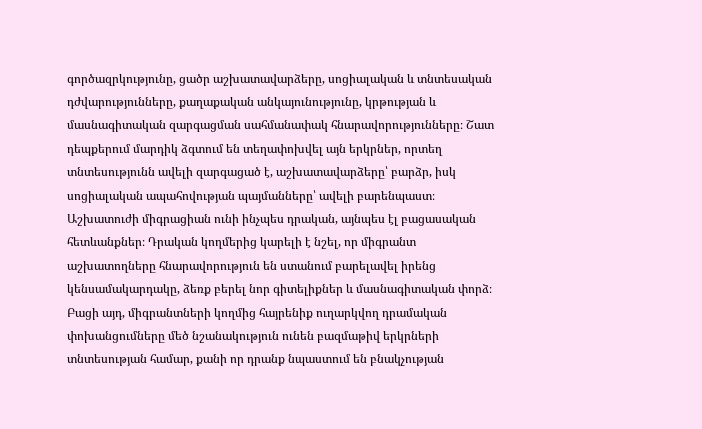գործազրկությունը, ցածր աշխատավարձերը, սոցիալական և տնտեսական դժվարությունները, քաղաքական անկայունությունը, կրթության և մասնագիտական զարգացման սահմանափակ հնարավորությունները։ Շատ դեպքերում մարդիկ ձգտում են տեղափոխվել այն երկրներ, որտեղ տնտեսությունն ավելի զարգացած է, աշխատավարձերը՝ բարձր, իսկ սոցիալական ապահովության պայմանները՝ ավելի բարենպաստ։ Աշխատուժի միգրացիան ունի ինչպես դրական, այնպես էլ բացասական հետևանքներ։ Դրական կողմերից կարելի է նշել, որ միգրանտ աշխատողները հնարավորություն են ստանում բարելավել իրենց կենսամակարդակը, ձեռք բերել նոր գիտելիքներ և մասնագիտական փորձ։ Բացի այդ, միգրանտների կողմից հայրենիք ուղարկվող դրամական փոխանցումները մեծ նշանակություն ունեն բազմաթիվ երկրների տնտեսության համար, քանի որ դրանք նպաստում են բնակչության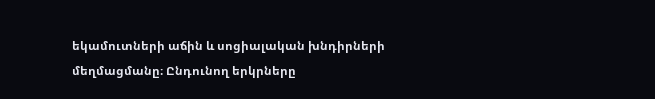եկամուտների աճին և սոցիալական խնդիրների մեղմացմանը։ Ընդունող երկրները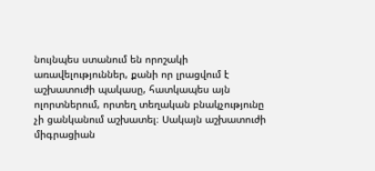նույնպես ստանում են որոշակի առավելություններ, քանի որ լրացվում է աշխատուժի պակասը, հատկապես այն ոլորտներում, որտեղ տեղական բնակչությունը չի ցանկանում աշխատել։ Սակայն աշխատուժի միգրացիան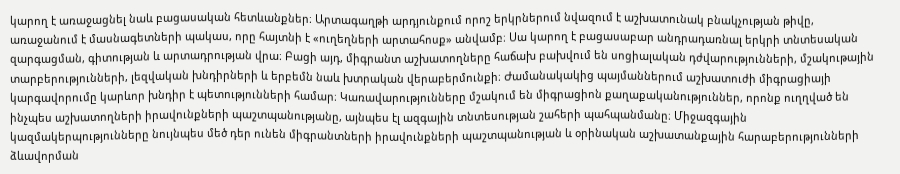կարող է առաջացնել նաև բացասական հետևանքներ։ Արտագաղթի արդյունքում որոշ երկրներում նվազում է աշխատունակ բնակչության թիվը, առաջանում է մասնագետների պակաս, որը հայտնի է «ուղեղների արտահոսք» անվամբ։ Սա կարող է բացասաբար անդրադառնալ երկրի տնտեսական զարգացման, գիտության և արտադրության վրա։ Բացի այդ, միգրանտ աշխատողները հաճախ բախվում են սոցիալական դժվարությունների, մշակութային տարբերությունների, լեզվական խնդիրների և երբեմն նաև խտրական վերաբերմունքի։ Ժամանակակից պայմաններում աշխատուժի միգրացիայի կարգավորումը կարևոր խնդիր է պետությունների համար։ Կառավարությունները մշակում են միգրացիոն քաղաքականություններ, որոնք ուղղված են ինչպես աշխատողների իրավունքների պաշտպանությանը, այնպես էլ ազգային տնտեսության շահերի պահպանմանը։ Միջազգային կազմակերպությունները նույնպես մեծ դեր ունեն միգրանտների իրավունքների պաշտպանության և օրինական աշխատանքային հարաբերությունների ձևավորման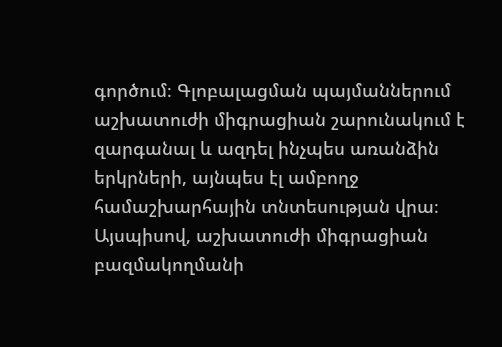գործում։ Գլոբալացման պայմաններում աշխատուժի միգրացիան շարունակում է զարգանալ և ազդել ինչպես առանձին երկրների, այնպես էլ ամբողջ համաշխարհային տնտեսության վրա։ Այսպիսով, աշխատուժի միգրացիան բազմակողմանի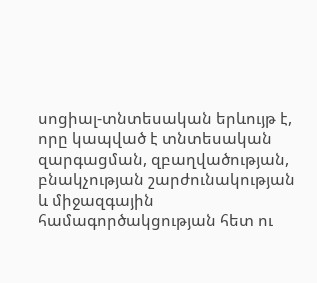սոցիալ-տնտեսական երևույթ է, որը կապված է տնտեսական զարգացման, զբաղվածության, բնակչության շարժունակության և միջազգային համագործակցության հետ ու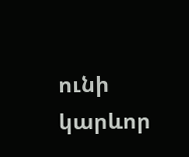ունի կարևոր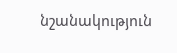նշանակություն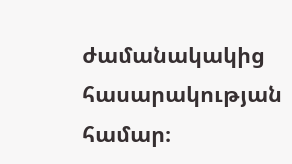ժամանակակից հասարակության համար։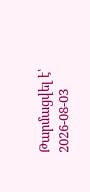Թարմացվել է՝ 2026-08-03